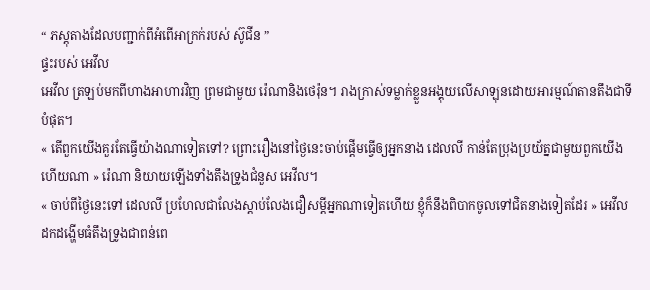“ ភស្តុតាងដែលបញ្ជាក់ពីអំពើអាក្រក់របស់ ស៊ូជីន ”
ផ្ទះរបស់ អេវីល
អេវីល ត្រឡប់មកពីហាងអាហារវិញ ព្រមជាមួយ រ៉េណានិងថេរ៉ុន។ រាងក្រាស់ទម្លាក់ខ្លួនអង្គុយលើសាឡុនដោយអារម្មណ៍តានតឹងជាទីបំផុត។
« តើពួកយើងគួរតែធ្វើយ៉ាងណាទៀតទៅ? ព្រោះរឿងនៅថ្ងៃនេះចាប់ផ្តើមធ្វើឲ្យអ្នកនាង ដេលលី កាន់តែប្រុងប្រយ័ត្នជាមួយពួកយើងហើយណា » រ៉េណា និយាយឡើងទាំងតឹងទ្រូងជំនួស អេវីល។
« ចាប់ពីថ្ងៃនេះទៅ ដេលលី ប្រហែលជាលែងស្តាប់លែងជឿសម្តីអ្នកណាទៀតហើយ ខ្ញុំក៏នឹងពិបាកចូលទៅជិតនាងទៀតដែរ » អេវីល ដកដង្ហើមធំតឹងទ្រូងជាពន់ពេ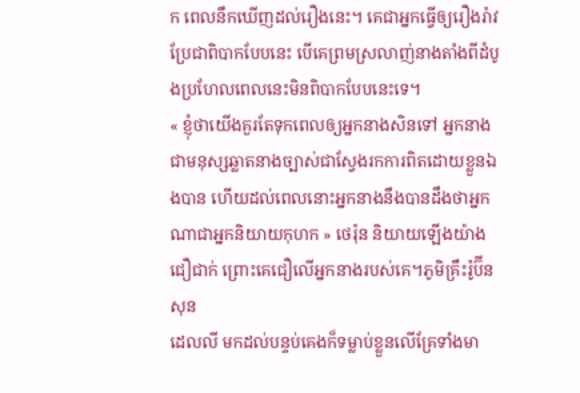ក ពេលនឹកឃើញដល់រឿងនេះ។ គេជាអ្នកធ្វើឲ្យរឿងរ៉ាវប្រែជាពិបាកបែបនេះ បើគេព្រមស្រលាញ់នាងតាំងពីដំបូងប្រហែលពេលនេះមិនពិបាកបែបនេះទេ។
« ខ្ញុំថាយើងគួរតែទុកពេលឲ្យអ្នកនាងសិនទៅ អ្នកនាងជាមនុស្សឆ្លាតនាងច្បាស់ជាស្វែងរកការពិតដោយខ្លួនឯងបាន ហើយដល់ពេលនោះអ្នកនាងនឹងបានដឹងថាអ្នកណាជាអ្នកនិយាយកុហក » ថេរ៉ុន និយាយឡើងយ៉ាងជឿជាក់ ព្រោះគេជឿលើអ្នកនាងរបស់គេ។ភូមិគ្រឹះរ៉ូប៊ីនសុន
ដេលលី មកដល់បន្ទប់គេងក៏ទម្លាប់ខ្លួនលើគ្រែទាំងមា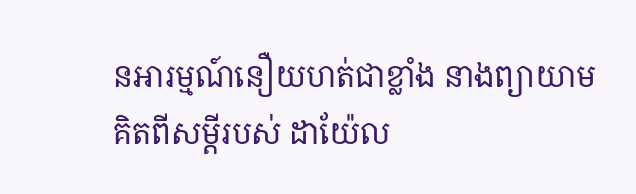នអារម្មណ៍នឿយហត់ជាខ្លាំង នាងព្យាយាមគិតពីសម្តីរបស់ ដាយ៉ែល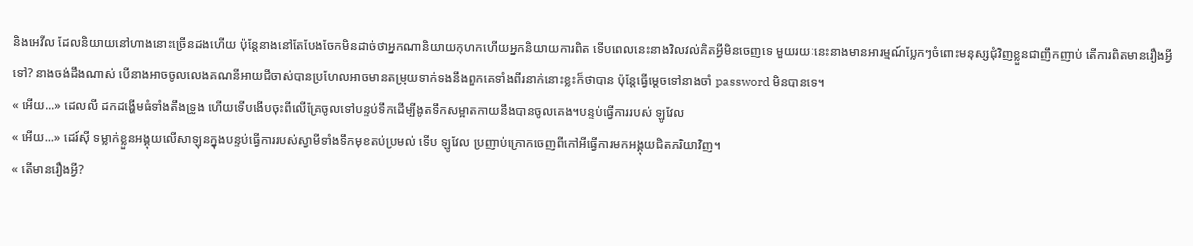និងអេវីល ដែលនិយាយនៅហាងនោះច្រើនដងហើយ ប៉ុន្តែនាងនៅតែបែងចែកមិនដាច់ថាអ្នកណានិយាយកុហកហើយអ្នកនិយាយការពិត ទើបពេលនេះនាងវិលវល់គិតអ្វីមិនចេញទេ មួយរយៈនេះនាងមានអារម្មណ៍ប្លែកៗចំពោះមនុស្សជុំវិញខ្លួនជាញឹកញាប់ តើការពិតមានរឿងអ្វីទៅ? នាងចង់ដឹងណាស់ បើនាងអាចចូលលេងគណនីអាយជីចាស់បានប្រហែលអាចមានតម្រុយទាក់ទងនឹងពួកគេទាំងពីរនាក់នោះខ្លះក៏ថាបាន ប៉ុន្តែធ្វើម្តេចទៅនាងចាំ password មិនបានទេ។
« អើយ...» ដេលលី ដកដង្ហើមធំទាំងតឹងទ្រូង ហើយទើបងើបចុះពីលើគ្រែចូលទៅបន្ទប់ទឹកដើម្បីងូតទឹកសម្អាតកាយនឹងបានចូលគេង។បន្ទប់ធ្វើការរបស់ ឡូវែល
« អើយ...» ដេរ៍ស៊ី ទម្លាក់ខ្លួនអង្គុយលើសាឡុនក្នុងបន្ទប់ធ្វើការរបស់ស្វាមីទាំងទឹកមុខតប់ប្រមល់ ទើប ឡូវែល ប្រញាប់ក្រោកចេញពីកៅអីធ្វើការមកអង្គុយជិតភរិយាវិញ។
« តើមានរឿងអ្វី?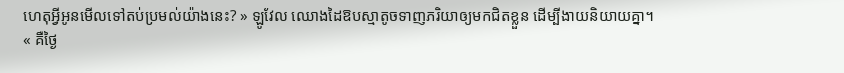ហេតុអ្វីអូនមើលទៅតប់ប្រមល់យ៉ាងនេះ? » ឡូវែល ឈោងដៃឱបស្មាតូចទាញភរិយាឲ្យមកជិតខ្លួន ដើម្បីងាយនិយាយគ្នា។
« គឺថ្ងៃ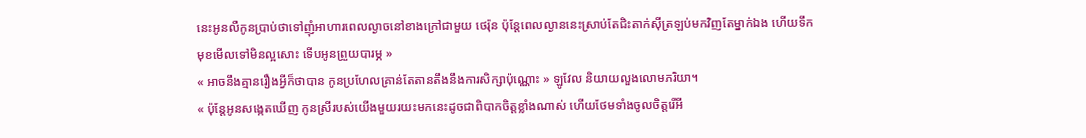នេះអូនលឺកូនប្រាប់ថាទៅញុំអាហារពេលល្ងាចនៅខាងក្រៅជាមួយ ថេរ៉ុន ប៉ុន្តែពេលល្ងាននេះស្រាប់តែជិះតាក់ស៊ីត្រឡប់មកវិញតែម្នាក់ឯង ហើយទឹកមុខមើលទៅមិនល្អសោះ ទើបអូនព្រួយបារម្ភ »
« អាចនឹងគ្មានរឿងអ្វីក៏ថាបាន កូនប្រហែលគ្រាន់តែតានតឹងនឹងការសិក្សាប៉ុណ្ណោះ » ឡូវែល និយាយលួងលោមភរិយា។
« ប៉ុន្តែអូនសង្កេតឃើញ កូនស្រីរបស់យើងមួយរយះមកនេះដូចជាពិបាកចិត្តខ្លាំងណាស់ ហើយថែមទាំងចូលចិត្តរើអី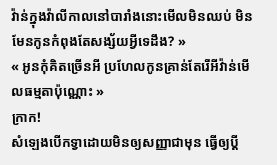វ៉ាន់ក្នុងវ៉ាលីកាលនៅបារាំងនោះមើលមិនឈប់ មិនមែនកូនកំពុងតែសង្ស័យអ្វីទេដឹង? »
« អូនកុំគិតច្រើនអី ប្រហែលកូនគ្រាន់តែរើអីវ៉ាន់មើលធម្មតាប៉ុណ្ណោះ »
ក្រាក!
សំឡេងបើកទ្វាដោយមិនឲ្យសញ្ញាជាមុន ធ្វើឲ្យប្តី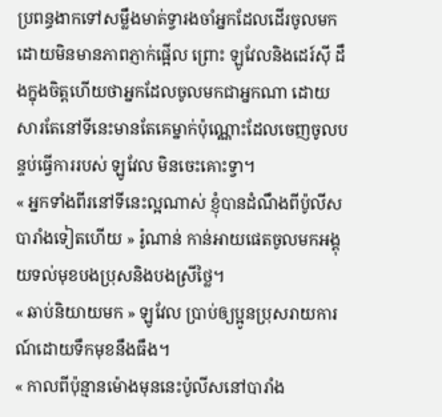ប្រពន្ធងាកទៅសម្លឹងមាត់ទ្វារងចាំអ្នកដែលដើរចូលមកដោយមិនមានភាពភ្ញាក់ផ្អើល ព្រោះ ឡូវែលនិងដេរ៍ស៊ី ដឹងក្នុងចិត្តហើយថាអ្នកដែលចូលមកជាអ្នកណា ដោយសារតែនៅទីនេះមានតែគេម្នាក់ប៉ុណ្ណោះដែលចេញចូលបន្ទប់ធ្វើការរបស់ ឡូវែល មិនចេះគោះទ្វា។
« អ្នកទាំងពីរនៅទីនេះល្អណាស់ ខ្ញុំបានដំណឹងពីប៉ូលីសបារាំងទៀតហើយ » រ៉ូណាន់ កាន់អាយផេតចូលមកអង្គុយទល់មុខបងប្រុសនិងបងស្រីថ្លៃ។
« ឆាប់និយាយមក » ឡូវែល ប្រាប់ឲ្យប្អូនប្រុសរាយការណ៍ដោយទឹកមុខនឹងធឹង។
« កាលពីប៉ុន្មានម៉ោងមុននេះប៉ូលីសនៅបារាំង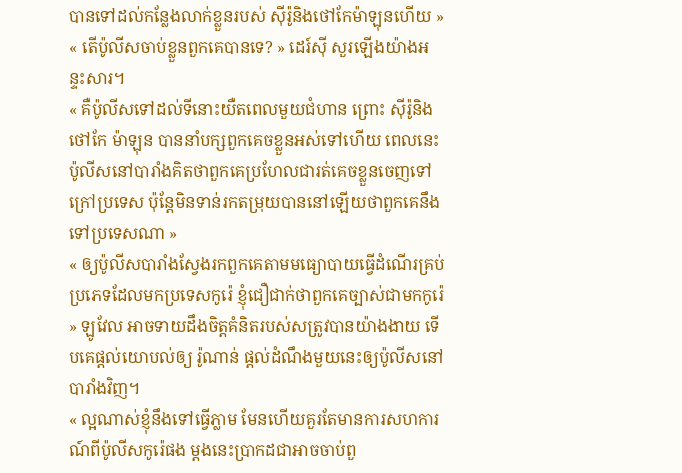បានទៅដល់កន្លែងលាក់ខ្លួនរបស់ ស៊ីរ៉ូនិងថៅកែម៉ាឡុនហើយ »
« តើប៉ូលីសចាប់ខ្លួនពួកគេបានទេ? » ដេរ៍ស៊ី សួរឡើងយ៉ាងអន្ទះសារ។
« គឺប៉ូលីសទៅដល់ទីនោះយឺតពេលមួយជំហាន ព្រោះ ស៊ីរ៉ូនិងថៅកែ ម៉ាឡុន បាននាំបក្សពួកគេចខ្លួនអស់ទៅហើយ ពេលនេះប៉ូលីសនៅបារាំងគិតថាពួកគេប្រហែលជារត់គេចខ្លួនចេញទៅក្រៅប្រទេស ប៉ុន្តែមិនទាន់រកតម្រុយបាននៅឡើយថាពួកគេនឹងទៅប្រទេសណា »
« ឲ្យប៉ូលីសបារាំងស្វែងរកពួកគេតាមមធ្យោបាយធ្វើដំណើរគ្រប់ប្រភេទដែលមកប្រទេសកូរ៉េ ខ្ញុំជឿជាក់ថាពួកគេច្បាស់ជាមកកូរ៉េ » ឡូវែល អាចទាយដឹងចិត្តគំនិតរបស់សត្រូវបានយ៉ាងងាយ ទើបគេផ្តល់យោបល់ឲ្យ រ៉ូណាន់ ផ្តល់ដំណឹងមួយនេះឲ្យប៉ូលីសនៅបារាំងវិញ។
« ល្អណាស់ខ្ញុំនឹងទៅធ្វើភ្លាម មែនហើយគួរតែមានការសហការណ៍ពីប៉ូលីសកូរ៉េផង ម្តងនេះប្រាកដជាអាចចាប់ពួ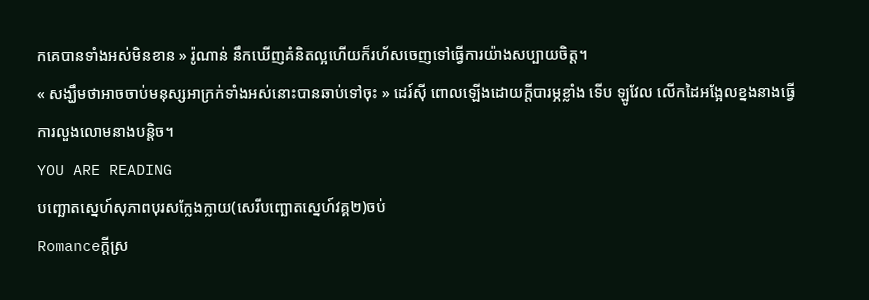កគេបានទាំងអស់មិនខាន » រ៉ូណាន់ នឹកឃើញគំនិតល្អហើយក៏រហ័សចេញទៅធ្វើការយ៉ាងសប្បាយចិត្ត។
« សង្ឃឹមថាអាចចាប់មនុស្សអាក្រក់ទាំងអស់នោះបានឆាប់ទៅចុះ » ដេរ៍ស៊ី ពោលឡើងដោយក្តីបារម្ភខ្លាំង ទើប ឡូវែល លើកដៃអង្អែលខ្នងនាងធ្វើការលួងលោមនាងបន្តិច។
YOU ARE READING
បញ្ឆោតស្នេហ៍សុភាពបុរសក្លែងក្លាយ(សេរីបញ្ឆោតស្នេហ៍វគ្គ២)ចប់
Romanceក្តីស្រ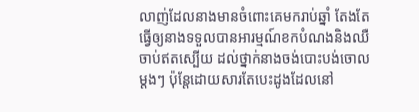លាញ់ដែលនាងមានចំពោះគេមករាប់ឆ្នាំ តែងតែធ្វើឲ្យនាងទទួលបានអារម្មណ៍ខកបំណងនិងឈឺចាប់ឥតស្បើយ ដល់ថ្នាក់នាងចង់បោះបង់ចោលម្តងៗ ប៉ុន្តែដោយសារតែបេះដូងដែលនៅ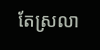តែស្រលា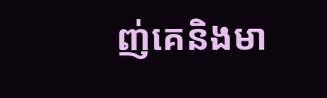ញ់គេនិងមា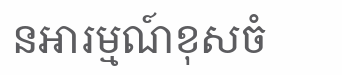នអារម្មណ៍ខុសចំ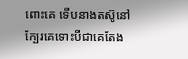ពោះគេ ទើបនាងតស៊ូនៅក្បែរគេទោះបីជាគេតែង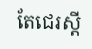តែជេរស្តី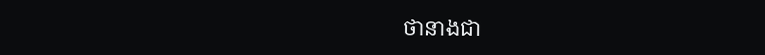ថានាងជា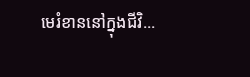មេរំខាននៅក្នុងជីវិ...